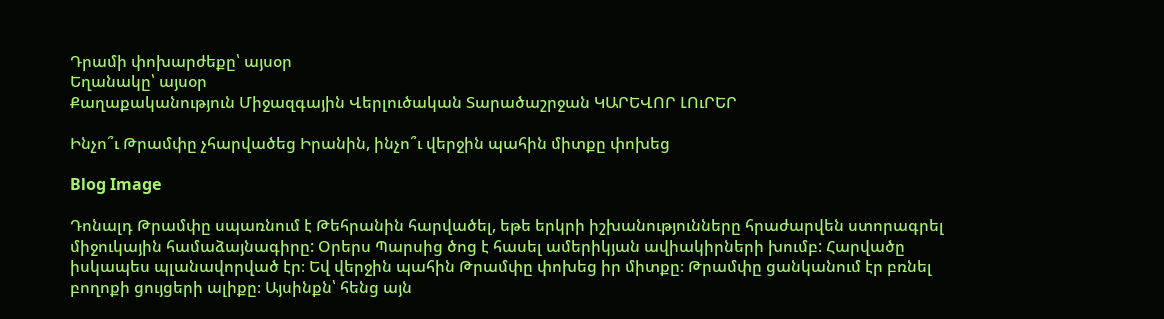Դրամի փոխարժեքը՝ այսօր
Եղանակը՝ այսօր
Քաղաքականություն Միջազգային Վերլուծական Տարածաշրջան ԿԱՐԵՎՈՐ ԼՈւՐԵՐ

Ինչո՞ւ Թրամփը չհարվածեց Իրանին, ինչո՞ւ վերջին պահին միտքը փոխեց

Blog Image

Դոնալդ Թրամփը սպառնում է Թեհրանին հարվածել, եթե երկրի իշխանությունները հրաժարվեն ստորագրել միջուկային համաձայնագիրը: Օրերս Պարսից ծոց է հասել ամերիկյան ավիակիրների խումբ: Հարվածը իսկապես պլանավորված էր։ Եվ վերջին պահին Թրամփը փոխեց իր միտքը։ Թրամփը ցանկանում էր բռնել բողոքի ցույցերի ալիքը։ Այսինքն՝ հենց այն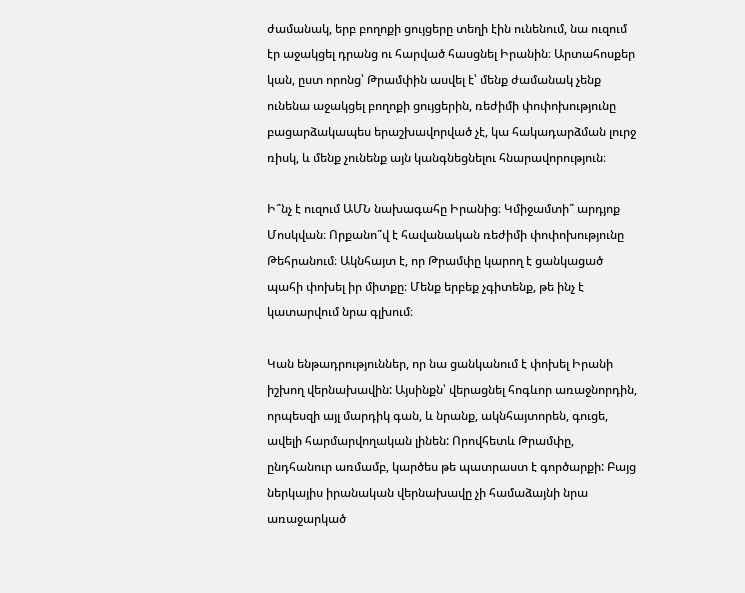ժամանակ, երբ բողոքի ցույցերը տեղի էին ունենում, նա ուզում էր աջակցել դրանց ու հարված հասցնել Իրանին։ Արտահոսքեր կան, ըստ որոնց՝ Թրամփին ասվել է՝ մենք ժամանակ չենք ունենա աջակցել բողոքի ցույցերին, ռեժիմի փոփոխությունը բացարձակապես երաշխավորված չէ, կա հակադարձման լուրջ ռիսկ, և մենք չունենք այն կանգնեցնելու հնարավորություն։

Ի՞նչ է ուզում ԱՄՆ նախագահը Իրանից։ Կմիջամտի՞ արդյոք Մոսկվան։ Որքանո՞վ է հավանական ռեժիմի փոփոխությունը Թեհրանում։ Ակնհայտ է, որ Թրամփը կարող է ցանկացած պահի փոխել իր միտքը։ Մենք երբեք չգիտենք, թե ինչ է կատարվում նրա գլխում։

Կան ենթադրություններ, որ նա ցանկանում է փոխել Իրանի իշխող վերնախավին: Այսինքն՝ վերացնել հոգևոր առաջնորդին,  որպեսզի այլ մարդիկ գան, և նրանք, ակնհայտորեն, գուցե, ավելի հարմարվողական լինեն: Որովհետև Թրամփը, ընդհանուր առմամբ, կարծես թե պատրաստ է գործարքի: Բայց ներկայիս իրանական վերնախավը չի համաձայնի նրա առաջարկած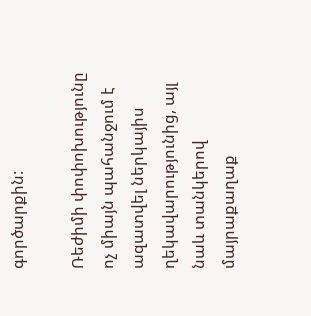գործարքին:

Ռեժիմի փոփոխությունը ոչ միայն պահանջում է ազատվել ներկայիս ղեկավարությունից, այլ նաև տանկերով մայրաքաղաք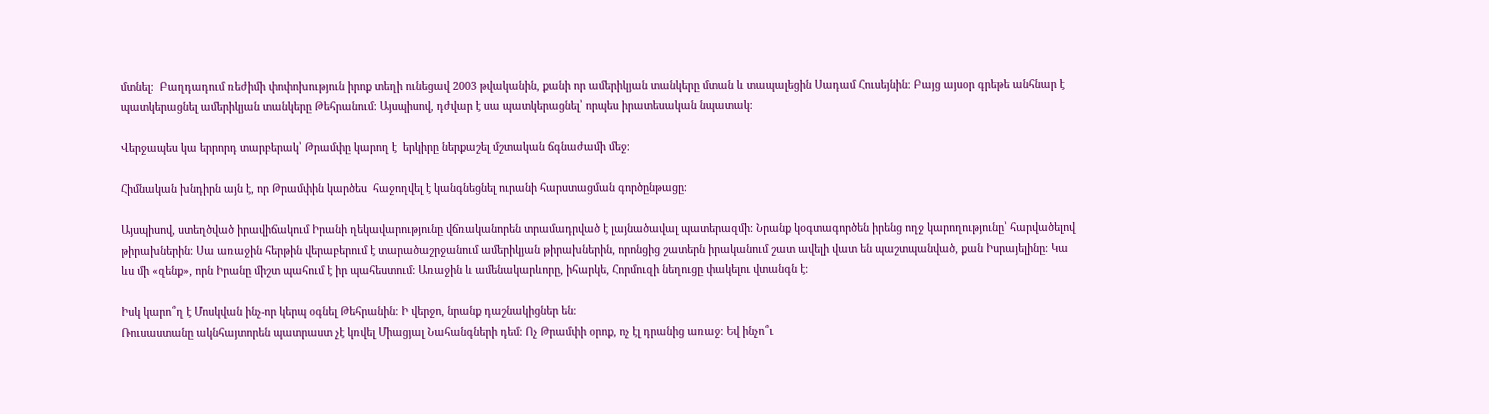մտնել։  Բաղդադում ռեժիմի փոփոխություն իրոք տեղի ունեցավ 2003 թվականին, քանի որ ամերիկյան տանկերը մտան և տապալեցին Սադամ Հուսեյնին։ Բայց այսօր գրեթե անհնար է պատկերացնել ամերիկյան տանկերը Թեհրանում։ Այսպիսով, դժվար է սա պատկերացնել՝ որպես իրատեսական նպատակ։

Վերջապես կա երրորդ տարբերակ՝ Թրամփը կարող է  երկիրը ներքաշել մշտական ճգնաժամի մեջ։

Հիմնական խնդիրն այն է, որ Թրամփին կարծես  հաջողվել է կանգնեցնել ուրանի հարստացման գործընթացը։

Այսպիսով, ստեղծված իրավիճակում Իրանի ղեկավարությունը վճռականորեն տրամադրված է լայնածավալ պատերազմի։ Նրանք կօգտագործեն իրենց ողջ կարողությունը՝ հարվածելով թիրախներին։ Սա առաջին հերթին վերաբերում է տարածաշրջանում ամերիկյան թիրախներին, որոնցից շատերն իրականում շատ ավելի վատ են պաշտպանված, քան Իսրայելինը։ Կա ևս մի «զենք», որն Իրանը միշտ պահում է իր պահեստում: Առաջին և ամենակարևորը, իհարկե, Հորմուզի նեղուցը փակելու վտանգն է։

Իսկ կարո՞ղ է Մոսկվան ինչ-որ կերպ օգնել Թեհրանին։ Ի վերջո, նրանք դաշնակիցներ են։
Ռուսաստանը ակնհայտորեն պատրաստ չէ կռվել Միացյալ Նահանգների դեմ։ Ոչ Թրամփի օրոք, ոչ էլ դրանից առաջ։ Եվ ինչո՞ւ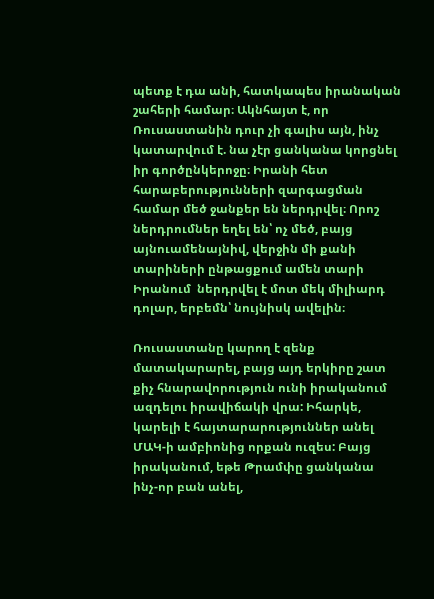պետք է դա անի, հատկապես իրանական շահերի համար։ Ակնհայտ է, որ Ռուսաստանին դուր չի գալիս այն, ինչ կատարվում է. նա չէր ցանկանա կորցնել իր գործընկերոջը։ Իրանի հետ հարաբերությունների զարգացման համար մեծ ջանքեր են ներդրվել։ Որոշ ներդրումներ եղել են՝ ոչ մեծ, բայց այնուամենայնիվ, վերջին մի քանի տարիների ընթացքում ամեն տարի Իրանում  ներդրվել է մոտ մեկ միլիարդ դոլար, երբեմն՝ նույնիսկ ավելին։

Ռուսաստանը կարող է զենք մատակարարել, բայց այդ երկիրը շատ քիչ հնարավորություն ունի իրականում ազդելու իրավիճակի վրա: Իհարկե, կարելի է հայտարարություններ անել ՄԱԿ-ի ամբիոնից որքան ուզես: Բայց իրականում, եթե Թրամփը ցանկանա ինչ-որ բան անել,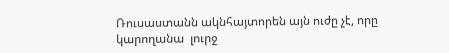Ռուսաստանն ակնհայտորեն այն ուժը չէ, որը կարողանա  լուրջ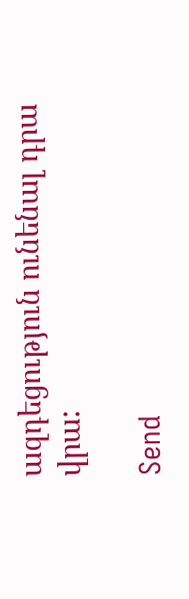ազդեցություն ունենալ դրա վրա:

Send